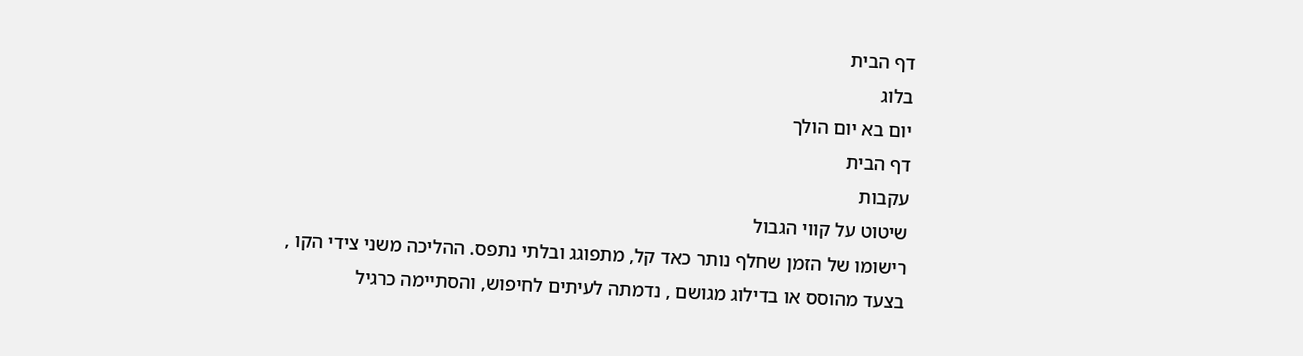דף הבית
בלוג
יום בא יום הולך
דף הבית
עקבות
שיטוט על קווי הגבול
רישומו של הזמן שחלף נותר כאד קל, מתפוגג ובלתי נתפס. ההליכה משני צידי הקו , בצעד מהוסס או בדילוג מגושם , נדמתה לעיתים לחיפוש, והסתיימה כרגיל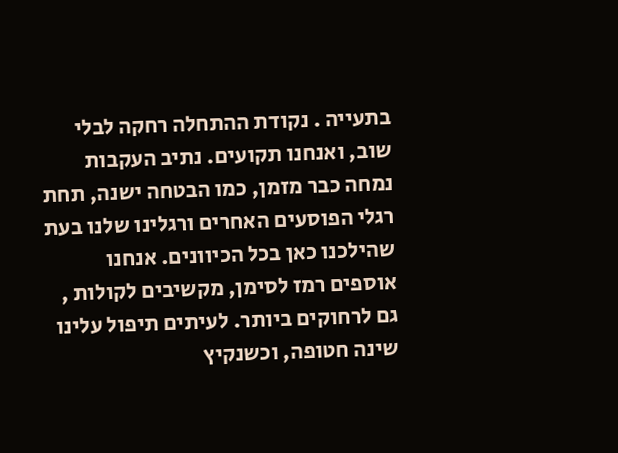בתעייה . נקודת ההתחלה רחקה לבלי שוב, ואנחנו תקועים. נתיב העקבות נמחה כבר מזמן, כמו הבטחה ישנה, תחת רגלי הפוסעים האחרים ורגלינו שלנו בעת שהילכנו כאן בכל הכיוונים. אנחנו אוספים רמז לסימן, מקשיבים לקולות , גם לרחוקים ביותר. לעיתים תיפול עלינו שינה חטופה, וכשנקיץ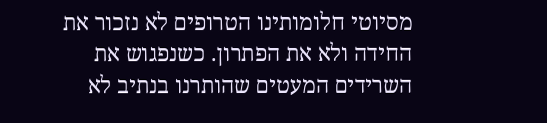מסיוטי חלומותינו הטרופים לא נזכור את החידה ולא את הפתרון. כשנפגוש את השרידים המעטים שהותרנו בנתיב לא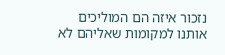נזכור איזה הם המוליכים אותנו למקומות שאליהם לא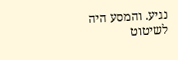נגיע. והמסע היה לשיטוט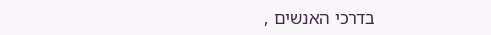בדרכי האנשים ,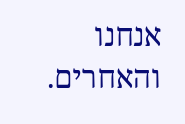אנחנו והאחרים.